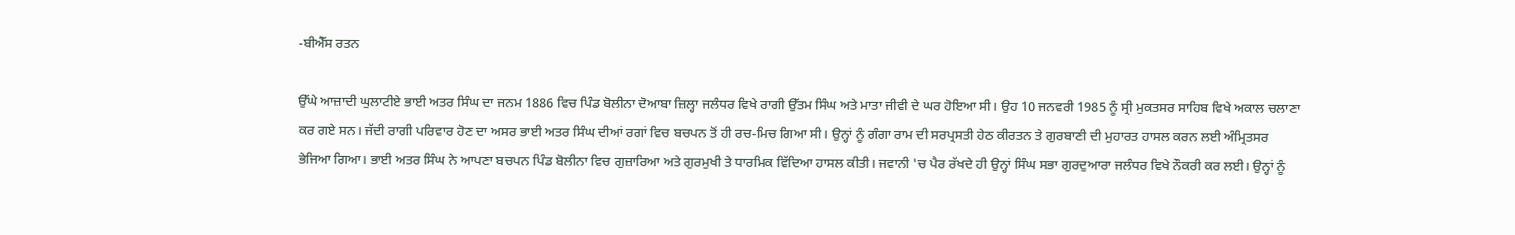-ਬੀਐੱਸ ਰਤਨ

ਉੱਘੇ ਆਜ਼ਾਦੀ ਘੁਲਾਟੀਏ ਭਾਈ ਅਤਰ ਸਿੰਘ ਦਾ ਜਨਮ 1886 ਵਿਚ ਪਿੰਡ ਬੋਲੀਨਾ ਦੋਆਬਾ ਜ਼ਿਲ੍ਹਾ ਜਲੰਧਰ ਵਿਖੇ ਰਾਗੀ ਉੱਤਮ ਸਿੰਘ ਅਤੇ ਮਾਤਾ ਜੀਵੀ ਦੇ ਘਰ ਹੋਇਆ ਸੀ। ਉਹ 10 ਜਨਵਰੀ 1985 ਨੂੰ ਸ੍ਰੀ ਮੁਕਤਸਰ ਸਾਹਿਬ ਵਿਖੇ ਅਕਾਲ ਚਲਾਣਾ ਕਰ ਗਏ ਸਨ। ਜੱਦੀ ਰਾਗੀ ਪਰਿਵਾਰ ਹੋਣ ਦਾ ਅਸਰ ਭਾਈ ਅਤਰ ਸਿੰਘ ਦੀਆਂ ਰਗਾਂ ਵਿਚ ਬਚਪਨ ਤੋਂ ਹੀ ਰਚ-ਮਿਚ ਗਿਆ ਸੀ। ਉਨ੍ਹਾਂ ਨੂੰ ਗੰਗਾ ਰਾਮ ਦੀ ਸਰਪ੍ਰਸਤੀ ਹੇਠ ਕੀਰਤਨ ਤੇ ਗੁਰਬਾਣੀ ਦੀ ਮੁਹਾਰਤ ਹਾਸਲ ਕਰਨ ਲਈ ਅੰਮ੍ਰਿਤਸਰ ਭੇਜਿਆ ਗਿਆ। ਭਾਈ ਅਤਰ ਸਿੰਘ ਨੇ ਆਪਣਾ ਬਚਪਨ ਪਿੰਡ ਬੋਲੀਨਾ ਵਿਚ ਗੁਜ਼ਾਰਿਆ ਅਤੇ ਗੁਰਮੁਖੀ ਤੇ ਧਾਰਮਿਕ ਵਿੱਦਿਆ ਹਾਸਲ ਕੀਤੀ। ਜਵਾਨੀ 'ਚ ਪੈਰ ਰੱਖਦੇ ਹੀ ਉਨ੍ਹਾਂ ਸਿੰਘ ਸਭਾ ਗੁਰਦੁਆਰਾ ਜਲੰਧਰ ਵਿਖੇ ਨੌਕਰੀ ਕਰ ਲਈ। ਉਨ੍ਹਾਂ ਨੂੰ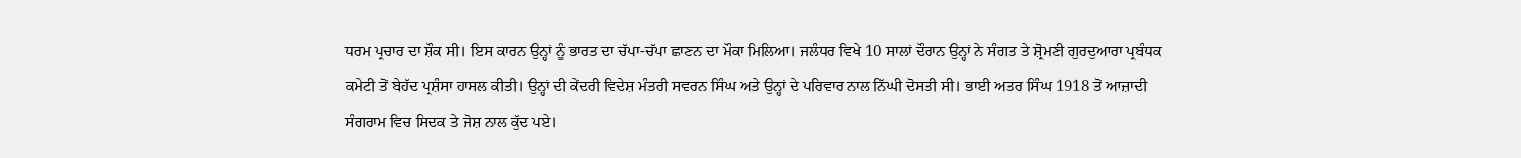ਧਰਮ ਪ੍ਰਚਾਰ ਦਾ ਸ਼ੌਕ ਸੀ। ਇਸ ਕਾਰਨ ਉਨ੍ਹਾਂ ਨੂੰ ਭਾਰਤ ਦਾ ਚੱਪਾ-ਚੱਪਾ ਛਾਣਨ ਦਾ ਮੌਕਾ ਮਿਲਿਆ। ਜਲੰਧਰ ਵਿਖੇ 10 ਸਾਲਾਂ ਦੌਰਾਨ ਉਨ੍ਹਾਂ ਨੇ ਸੰਗਤ ਤੇ ਸ਼੍ਰੋਮਣੀ ਗੁਰਦੁਆਰਾ ਪ੍ਰਬੰਧਕ ਕਮੇਟੀ ਤੋਂ ਬੇਹੱਦ ਪ੍ਰਸ਼ੰਸਾ ਹਾਸਲ ਕੀਤੀ। ਉਨ੍ਹਾਂ ਦੀ ਕੇਂਦਰੀ ਵਿਦੇਸ਼ ਮੰਤਰੀ ਸਵਰਨ ਸਿੰਘ ਅਤੇ ਉਨ੍ਹਾਂ ਦੇ ਪਰਿਵਾਰ ਨਾਲ ਨਿੱਘੀ ਦੋਸਤੀ ਸੀ। ਭਾਈ ਅਤਰ ਸਿੰਘ 1918 ਤੋਂ ਆਜ਼ਾਦੀ ਸੰਗਰਾਮ ਵਿਚ ਸਿਦਕ ਤੇ ਜੋਸ਼ ਨਾਲ ਕੁੱਦ ਪਏ।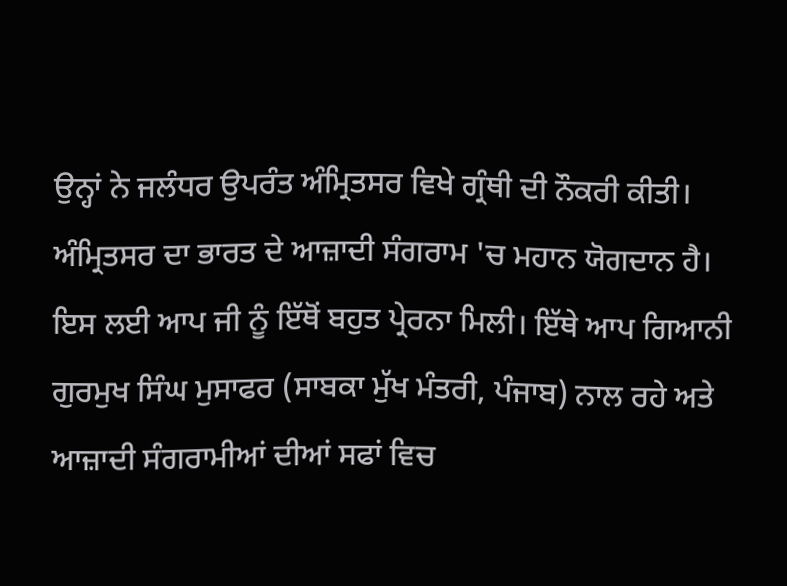ਉਨ੍ਹਾਂ ਨੇ ਜਲੰਧਰ ਉਪਰੰਤ ਅੰਮ੍ਰਿਤਸਰ ਵਿਖੇ ਗ੍ਰੰਥੀ ਦੀ ਨੌਕਰੀ ਕੀਤੀ। ਅੰਮ੍ਰਿਤਸਰ ਦਾ ਭਾਰਤ ਦੇ ਆਜ਼ਾਦੀ ਸੰਗਰਾਮ 'ਚ ਮਹਾਨ ਯੋਗਦਾਨ ਹੈ। ਇਸ ਲਈ ਆਪ ਜੀ ਨੂੰ ਇੱਥੋਂ ਬਹੁਤ ਪ੍ਰੇਰਨਾ ਮਿਲੀ। ਇੱਥੇ ਆਪ ਗਿਆਨੀ ਗੁਰਮੁਖ ਸਿੰਘ ਮੁਸਾਫਰ (ਸਾਬਕਾ ਮੁੱਖ ਮੰਤਰੀ, ਪੰਜਾਬ) ਨਾਲ ਰਹੇ ਅਤੇ ਆਜ਼ਾਦੀ ਸੰਗਰਾਮੀਆਂ ਦੀਆਂ ਸਫਾਂ ਵਿਚ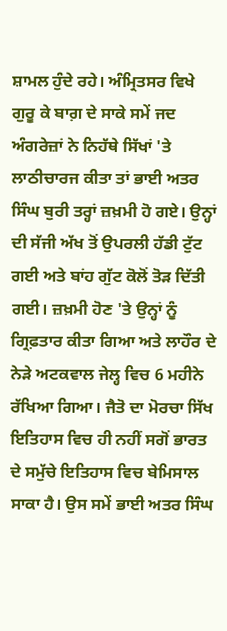ਸ਼ਾਮਲ ਹੁੰਦੇ ਰਹੇ। ਅੰਮ੍ਰਿਤਸਰ ਵਿਖੇ ਗੁਰੂ ਕੇ ਬਾਗ਼ ਦੇ ਸਾਕੇ ਸਮੇਂ ਜਦ ਅੰਗਰੇਜ਼ਾਂ ਨੇ ਨਿਹੱਥੇ ਸਿੱਖਾਂ 'ਤੇ ਲਾਠੀਚਾਰਜ ਕੀਤਾ ਤਾਂ ਭਾਈ ਅਤਰ ਸਿੰਘ ਬੁਰੀ ਤਰ੍ਹਾਂ ਜ਼ਖ਼ਮੀ ਹੋ ਗਏ। ਉਨ੍ਹਾਂ ਦੀ ਸੱਜੀ ਅੱਖ ਤੋਂ ਉਪਰਲੀ ਹੱਡੀ ਟੁੱਟ ਗਈ ਅਤੇ ਬਾਂਹ ਗੁੱਟ ਕੋਲੋਂ ਤੋੜ ਦਿੱਤੀ ਗਈ। ਜ਼ਖ਼ਮੀ ਹੋਣ 'ਤੇ ਉਨ੍ਹਾਂ ਨੂੰ ਗ੍ਰਿਫ਼ਤਾਰ ਕੀਤਾ ਗਿਆ ਅਤੇ ਲਾਹੌਰ ਦੇ ਨੇੜੇ ਅਟਕਵਾਲ ਜੇਲ੍ਹ ਵਿਚ 6 ਮਹੀਨੇ ਰੱਖਿਆ ਗਿਆ। ਜੈਤੋ ਦਾ ਮੋਰਚਾ ਸਿੱਖ ਇਤਿਹਾਸ ਵਿਚ ਹੀ ਨਹੀਂ ਸਗੋਂ ਭਾਰਤ ਦੇ ਸਮੁੱਚੇ ਇਤਿਹਾਸ ਵਿਚ ਬੇਮਿਸਾਲ ਸਾਕਾ ਹੈ। ਉਸ ਸਮੇਂ ਭਾਈ ਅਤਰ ਸਿੰਘ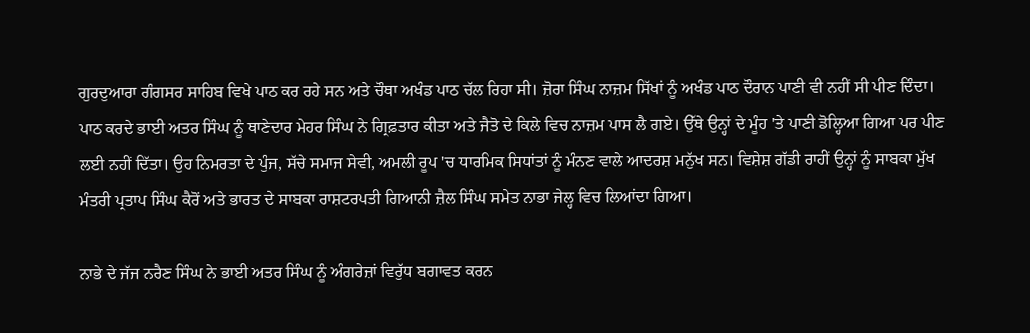ਗੁਰਦੁਆਰਾ ਗੰਗਸਰ ਸਾਹਿਬ ਵਿਖੇ ਪਾਠ ਕਰ ਰਹੇ ਸਨ ਅਤੇ ਚੌਥਾ ਅਖੰਡ ਪਾਠ ਚੱਲ ਰਿਹਾ ਸੀ। ਜ਼ੋਰਾ ਸਿੰਘ ਨਾਜ਼ਮ ਸਿੱਖਾਂ ਨੂੰ ਅਖੰਡ ਪਾਠ ਦੌਰਾਨ ਪਾਣੀ ਵੀ ਨਹੀਂ ਸੀ ਪੀਣ ਦਿੰਦਾ। ਪਾਠ ਕਰਦੇ ਭਾਈ ਅਤਰ ਸਿੰਘ ਨੂੰ ਥਾਣੇਦਾਰ ਮੇਹਰ ਸਿੰਘ ਨੇ ਗ੍ਰਿਫ਼ਤਾਰ ਕੀਤਾ ਅਤੇ ਜੈਤੋ ਦੇ ਕਿਲੇ ਵਿਚ ਨਾਜ਼ਮ ਪਾਸ ਲੈ ਗਏ। ਉੱਥੇ ਉਨ੍ਹਾਂ ਦੇ ਮੂੰਹ 'ਤੇ ਪਾਣੀ ਡੋਲ੍ਹਿਆ ਗਿਆ ਪਰ ਪੀਣ ਲਈ ਨਹੀਂ ਦਿੱਤਾ। ਉਹ ਨਿਮਰਤਾ ਦੇ ਪੁੰਜ, ਸੱਚੇ ਸਮਾਜ ਸੇਵੀ, ਅਮਲੀ ਰੂਪ 'ਚ ਧਾਰਮਿਕ ਸਿਧਾਂਤਾਂ ਨੂੰ ਮੰਨਣ ਵਾਲੇ ਆਦਰਸ਼ ਮਨੁੱਖ ਸਨ। ਵਿਸ਼ੇਸ਼ ਗੱਡੀ ਰਾਹੀਂ ਉਨ੍ਹਾਂ ਨੂੰ ਸਾਬਕਾ ਮੁੱਖ ਮੰਤਰੀ ਪ੍ਰਤਾਪ ਸਿੰਘ ਕੈਰੋਂ ਅਤੇ ਭਾਰਤ ਦੇ ਸਾਬਕਾ ਰਾਸ਼ਟਰਪਤੀ ਗਿਆਨੀ ਜ਼ੈਲ ਸਿੰਘ ਸਮੇਤ ਨਾਭਾ ਜੇਲ੍ਹ ਵਿਚ ਲਿਆਂਦਾ ਗਿਆ।

ਨਾਭੇ ਦੇ ਜੱਜ ਨਰੈਣ ਸਿੰਘ ਨੇ ਭਾਈ ਅਤਰ ਸਿੰਘ ਨੂੰ ਅੰਗਰੇਜ਼ਾਂ ਵਿਰੁੱਧ ਬਗਾਵਤ ਕਰਨ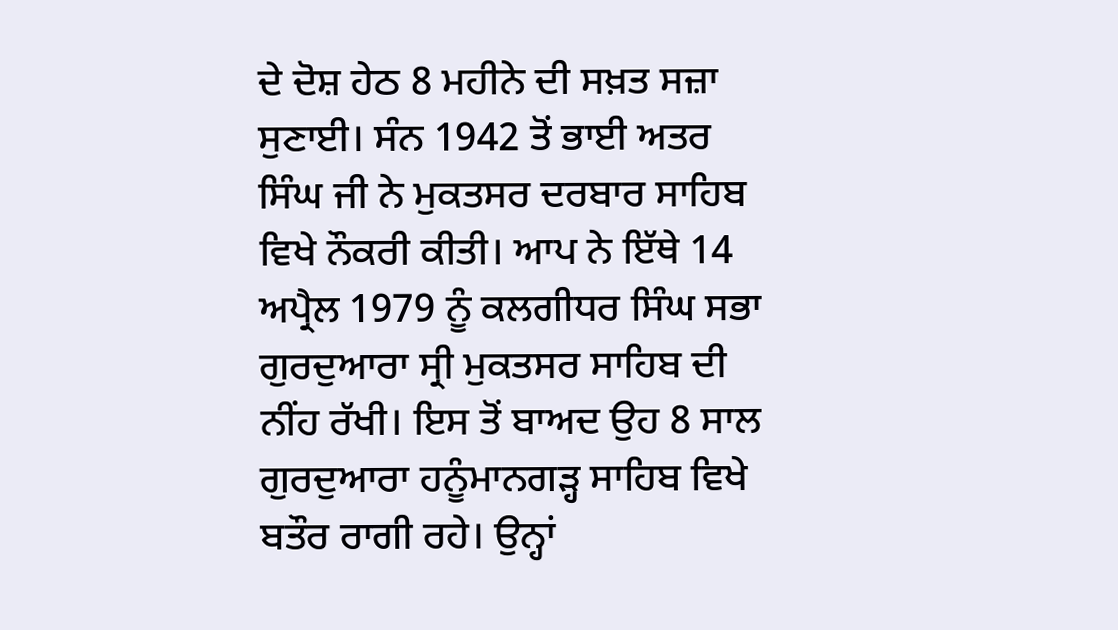ਦੇ ਦੋਸ਼ ਹੇਠ 8 ਮਹੀਨੇ ਦੀ ਸਖ਼ਤ ਸਜ਼ਾ ਸੁਣਾਈ। ਸੰਨ 1942 ਤੋਂ ਭਾਈ ਅਤਰ ਸਿੰਘ ਜੀ ਨੇ ਮੁਕਤਸਰ ਦਰਬਾਰ ਸਾਹਿਬ ਵਿਖੇ ਨੌਕਰੀ ਕੀਤੀ। ਆਪ ਨੇ ਇੱਥੇ 14 ਅਪ੍ਰੈਲ 1979 ਨੂੰ ਕਲਗੀਧਰ ਸਿੰਘ ਸਭਾ ਗੁਰਦੁਆਰਾ ਸ੍ਰੀ ਮੁਕਤਸਰ ਸਾਹਿਬ ਦੀ ਨੀਂਹ ਰੱਖੀ। ਇਸ ਤੋਂ ਬਾਅਦ ਉਹ 8 ਸਾਲ ਗੁਰਦੁਆਰਾ ਹਨੂੰਮਾਨਗੜ੍ਹ ਸਾਹਿਬ ਵਿਖੇ ਬਤੌਰ ਰਾਗੀ ਰਹੇ। ਉਨ੍ਹਾਂ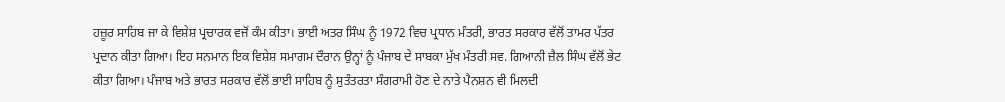ਹਜ਼ੂਰ ਸਾਹਿਬ ਜਾ ਕੇ ਵਿਸ਼ੇਸ਼ ਪ੍ਰਚਾਰਕ ਵਜੋਂ ਕੰਮ ਕੀਤਾ। ਭਾਈ ਅਤਰ ਸਿੰਘ ਨੂੰ 1972 ਵਿਚ ਪ੍ਰਧਾਨ ਮੰਤਰੀ, ਭਾਰਤ ਸਰਕਾਰ ਵੱਲੋਂ ਤਾਮਰ ਪੱਤਰ ਪ੍ਰਦਾਨ ਕੀਤਾ ਗਿਆ। ਇਹ ਸਨਮਾਨ ਇਕ ਵਿਸ਼ੇਸ਼ ਸਮਾਗਮ ਦੌਰਾਨ ਉਨ੍ਹਾਂ ਨੂੰ ਪੰਜਾਬ ਦੇ ਸਾਬਕਾ ਮੁੱਖ ਮੰਤਰੀ ਸਵ. ਗਿਆਨੀ ਜ਼ੈਲ ਸਿੰਘ ਵੱਲੋਂ ਭੇਟ ਕੀਤਾ ਗਿਆ। ਪੰਜਾਬ ਅਤੇ ਭਾਰਤ ਸਰਕਾਰ ਵੱਲੋਂ ਭਾਈ ਸਾਹਿਬ ਨੂੰ ਸੁਤੰਤਰਤਾ ਸੰਗਰਾਮੀ ਹੋਣ ਦੇ ਨਾਤੇ ਪੈਨਸ਼ਨ ਵੀ ਮਿਲਦੀ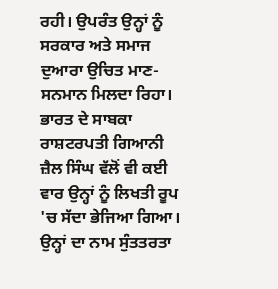ਰਹੀ। ਉਪਰੰਤ ਉਨ੍ਹਾਂ ਨੂੰ ਸਰਕਾਰ ਅਤੇ ਸਮਾਜ ਦੁਆਰਾ ਉਚਿਤ ਮਾਣ-ਸਨਮਾਨ ਮਿਲਦਾ ਰਿਹਾ। ਭਾਰਤ ਦੇ ਸਾਬਕਾ ਰਾਸ਼ਟਰਪਤੀ ਗਿਆਨੀ ਜ਼ੈਲ ਸਿੰਘ ਵੱਲੋਂ ਵੀ ਕਈ ਵਾਰ ਉਨ੍ਹਾਂ ਨੂੰ ਲਿਖਤੀ ਰੂਪ 'ਚ ਸੱਦਾ ਭੇਜਿਆ ਗਿਆ। ਉਨ੍ਹਾਂ ਦਾ ਨਾਮ ਸੁੰਤਤਰਤਾ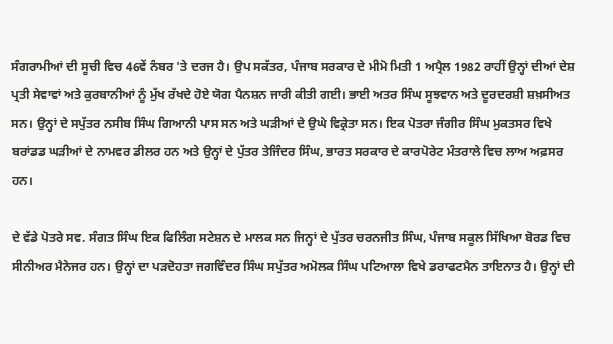ਸੰਗਰਾਮੀਆਂ ਦੀ ਸੂਚੀ ਵਿਚ 46ਵੇਂ ਨੰਬਰ 'ਤੇ ਦਰਜ ਹੈ। ਉਪ ਸਕੱਤਰ, ਪੰਜਾਬ ਸਰਕਾਰ ਦੇ ਮੀਮੋ ਮਿਤੀ 1 ਅਪ੍ਰੈਲ 1982 ਰਾਹੀਂ ਉਨ੍ਹਾਂ ਦੀਆਂ ਦੇਸ਼ ਪ੍ਰਤੀ ਸੇਵਾਵਾਂ ਅਤੇ ਕੁਰਬਾਨੀਆਂ ਨੂੰ ਮੁੱਖ ਰੱਖਦੇ ਹੋਏ ਯੋਗ ਪੈਨਸ਼ਨ ਜਾਰੀ ਕੀਤੀ ਗਈ। ਭਾਈ ਅਤਰ ਸਿੰਘ ਸੂਝਵਾਨ ਅਤੇ ਦੂਰਦਰਸ਼ੀ ਸ਼ਖ਼ਸੀਅਤ ਸਨ। ਉਨ੍ਹਾਂ ਦੇ ਸਪੁੱਤਰ ਨਸੀਬ ਸਿੰਘ ਗਿਆਨੀ ਪਾਸ ਸਨ ਅਤੇ ਘੜੀਆਂ ਦੇ ਉਘੇ ਵਿਕ੍ਰੇਤਾ ਸਨ। ਇਕ ਪੋਤਰਾ ਜੰਗੀਰ ਸਿੰਘ ਮੁਕਤਸਰ ਵਿਖੇ ਬਰਾਂਡਡ ਘੜੀਆਂ ਦੇ ਨਾਮਵਰ ਡੀਲਰ ਹਨ ਅਤੇ ਉਨ੍ਹਾਂ ਦੇ ਪੁੱਤਰ ਤੇਜਿੰਦਰ ਸਿੰਘ, ਭਾਰਤ ਸਰਕਾਰ ਦੇ ਕਾਰਪੋਰੇਟ ਮੰਤਰਾਲੇ ਵਿਚ ਲਾਅ ਅਫ਼ਸਰ ਹਨ।

ਦੇ ਵੱਡੇ ਪੋਤਰੇ ਸਵ. ਸੰਗਤ ਸਿੰਘ ਇਕ ਫਿਲਿੰਗ ਸਟੇਸ਼ਨ ਦੇ ਮਾਲਕ ਸਨ ਜਿਨ੍ਹਾਂ ਦੇ ਪੁੱਤਰ ਚਰਨਜੀਤ ਸਿੰਘ, ਪੰਜਾਬ ਸਕੂਲ ਸਿੱਖਿਆ ਬੋਰਡ ਵਿਚ ਸੀਨੀਅਰ ਮੈਨੇਜਰ ਹਨ। ਉਨ੍ਹਾਂ ਦਾ ਪੜਦੋਹਤਾ ਜਗਵਿੰਦਰ ਸਿੰਘ ਸਪੁੱਤਰ ਅਮੋਲਕ ਸਿੰਘ ਪਟਿਆਲਾ ਵਿਖੇ ਡਰਾਫਟਮੈਨ ਤਾਇਨਾਤ ਹੈ। ਉਨ੍ਹਾਂ ਦੀ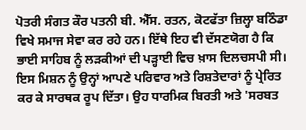ਪੋਤਰੀ ਸੰਗਤ ਕੌਰ ਪਤਨੀ ਬੀ. ਐੱਸ. ਰਤਨ, ਕੋਟਫੱਤਾ ਜ਼ਿਲ੍ਹਾ ਬਠਿੰਡਾ ਵਿਖੇ ਸਮਾਜ ਸੇਵਾ ਕਰ ਰਹੇ ਹਨ। ਇੱਥੇ ਇਹ ਵੀ ਦੱਸਣਯੋਗ ਹੈ ਕਿ ਭਾਈ ਸਾਹਿਬ ਨੂੰ ਲੜਕੀਆਂ ਦੀ ਪੜ੍ਹਾਈ ਵਿਚ ਖ਼ਾਸ ਦਿਲਚਸਪੀ ਸੀ। ਇਸ ਮਿਸ਼ਨ ਨੂੰ ਉਨ੍ਹਾਂ ਆਪਣੇ ਪਰਿਵਾਰ ਅਤੇ ਰਿਸ਼ਤੇਦਾਰਾਂ ਨੂੰ ਪ੍ਰੇਰਿਤ ਕਰ ਕੇ ਸਾਰਥਕ ਰੂਪ ਦਿੱਤਾ। ਉਹ ਧਾਰਮਿਕ ਬਿਰਤੀ ਅਤੇ 'ਸਰਬਤ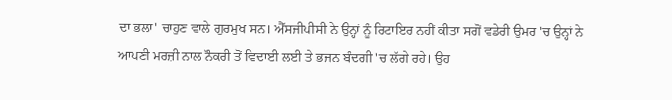ਦਾ ਭਲਾ' ਚਾਹੁਣ ਵਾਲੇ ਗੁਰਮੁਖ ਸਨ। ਐੱਸਜੀਪੀਸੀ ਨੇ ਉਨ੍ਹਾਂ ਨੂੰ ਰਿਟਾਇਰ ਨਹੀਂ ਕੀਤਾ ਸਗੋਂ ਵਡੇਰੀ ਉਮਰ 'ਚ ਉਨ੍ਹਾਂ ਨੇ ਆਪਣੀ ਮਰਜ਼ੀ ਨਾਲ ਨੌਕਰੀ ਤੋਂ ਵਿਦਾਈ ਲਈ ਤੇ ਭਜਨ ਬੰਦਗੀ 'ਚ ਲੱਗੇ ਰਹੇ। ਉਹ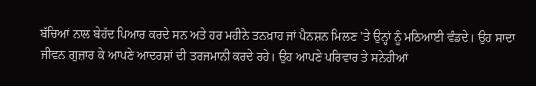ਬੱਚਿਆਂ ਨਾਲ ਬੇਹੱਦ ਪਿਆਰ ਕਰਦੇ ਸਨ ਅਤੇ ਹਰ ਮਹੀਨੇ ਤਨਖ਼ਾਹ ਜਾਂ ਪੈਨਸ਼ਨ ਮਿਲਣ 'ਤੇ ਉਨ੍ਹਾਂ ਨੂੰ ਮਠਿਆਈ ਵੰਡਦੇ। ਉਹ ਸਾਦਾ ਜੀਵਨ ਗੁਜ਼ਾਰ ਕੇ ਆਪਣੇ ਆਦਰਸ਼ਾਂ ਦੀ ਤਰਜਮਾਨੀ ਕਰਦੇ ਰਹੇ। ਉਹ ਆਪਣੇ ਪਰਿਵਾਰ ਤੇ ਸਨੇਹੀਆਂ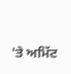'ਤੇ ਅਮਿੱਟ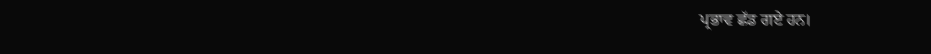ਪ੍ਰਭਾਵ ਛੱਡ ਗਏ ਹਨ।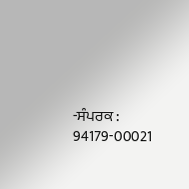-ਸੰਪਰਕ : 94179-00021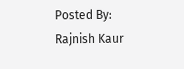Posted By: Rajnish Kaur